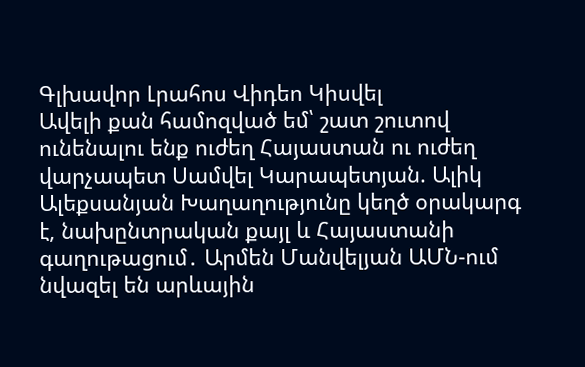Գլխավոր Լրահոս Վիդեո Կիսվել
Ավելի քան համոզված եմ՝ շատ շուտով ունենալու ենք ուժեղ Հայաստան ու ուժեղ վարչապետ Սամվել Կարապետյան. Ալիկ Ալեքսանյան Խաղաղությունը կեղծ օրակարգ է, նախընտրական քայլ և Հայաստանի գաղութացում․ Արմեն Մանվելյան ԱՄՆ-ում նվազել են արևային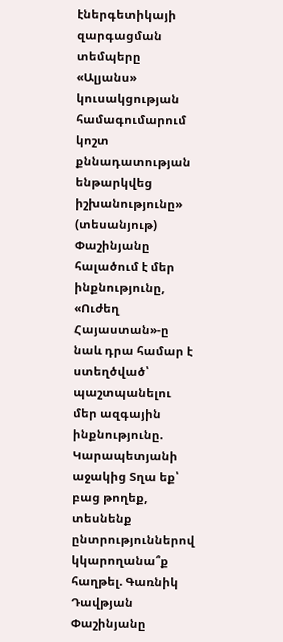էներգետիկայի զարգացման տեմպերը «Ալյանս» կուսակցության համագումարում կոշտ քննադատության ենթարկվեց իշխանությունը» (տեսանյութ) Փաշինյանը հալածում է մեր ինքնությունը, «Ուժեղ Հայաստան»-ը նաև դրա համար է ստեղծված՝ պաշտպանելու մեր ազգային ինքնությունը. Կարապետյանի աջակից Տղա եք՝ բաց թողեք, տեսնենք ընտրություններով կկարողանա՞ք հաղթել. Գառնիկ Դավթյան Փաշինյանը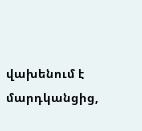վախենում է մարդկանցից,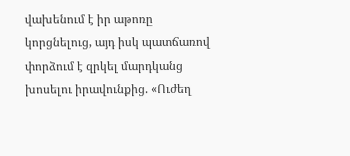վախենում է իր աթոռը կորցնելուց, այդ իսկ պատճառով փորձում է զրկել մարդկանց խոսելու իրավունքից. «Ուժեղ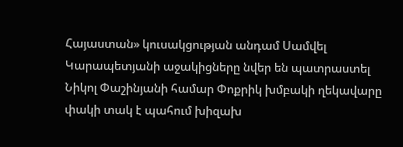Հայաստան» կուսակցության անդամ Սամվել Կարապետյանի աջակիցները նվեր են պատրաստել Նիկոլ Փաշինյանի համար Փոքրիկ խմբակի ղեկավարը փակի տակ է պահում խիզախ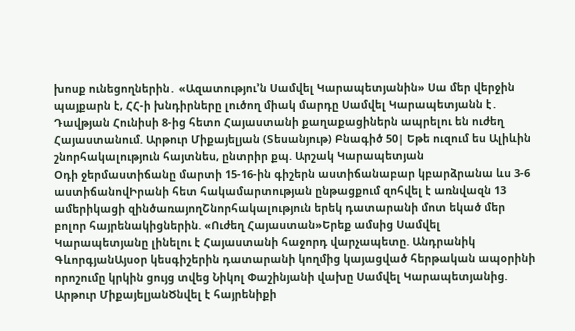խոսք ունեցողներին․ «Ազատությու’ն Սամվել Կարապետյանին» Սա մեր վերջին պայքարն է, ՀՀ-ի խնդիրները լուծող միակ մարդը Սամվել Կարապետյանն է․ Դավթյան Հունիսի 8-ից հետո Հայաստանի քաղաքացիներն ապրելու են ուժեղ Հայաստանում. Արթուր Միքայելյան (Տեսանյութ) Բնագիծ 50| Եթե ուզում ես Ալիևին շնորհակալություն հայտնես, ընտրիր քպ. Արշակ Կարապետյան
Օդի ջերմաստիճանը մարտի 15-16-ին գիշերն աստիճանաբար կբարձրանա ևս 3-6 աստիճանովԻրանի հետ հակամարտության ընթացքում զոհվել է առնվազն 13 ամերիկացի զինծառայողՇնորհակալություն երեկ դատարանի մոտ եկած մեր բոլոր հայրենակիցներին. «Ուժեղ Հայաստան»Երեք ամսից Սամվել Կարապետյանը լինելու է Հայաստանի հաջորդ վարչապետը. Անդրանիկ ԳևորգյանԱյսօր կեսգիշերին դատարանի կողմից կայացված հերթական ապօրինի որոշումը կրկին ցույց տվեց Նիկոլ Փաշինյանի վախը Սամվել Կարապետյանից. Արթուր ՄիքայելյանԾնվել է հայրենիքի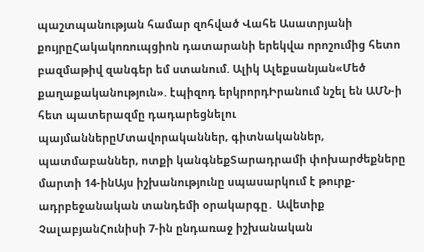պաշտպանության համար զոհված Վահե Ասատրյանի քույրըՀակակոռուպցիոն դատարանի երեկվա որոշումից հետո բազմաթիվ զանգեր եմ ստանում. Ալիկ Ալեքսանյան«Մեծ քաղաքականություն». էպիզոդ երկրորդԻրանում նշել են ԱՄՆ-ի հետ պատերազմը դադարեցնելու պայմաններըՄտավորականներ, գիտնականներ, պատմաբաններ, ոտքի կանգնեքՏարադրամի փոխարժեքները մարտի 14-ինԱյս իշխանությունը սպասարկում է թուրք-ադրբեջանական տանդեմի օրակարգը․ Ավետիք ՉալաբյանՀունիսի 7-ին ընդառաջ իշխանական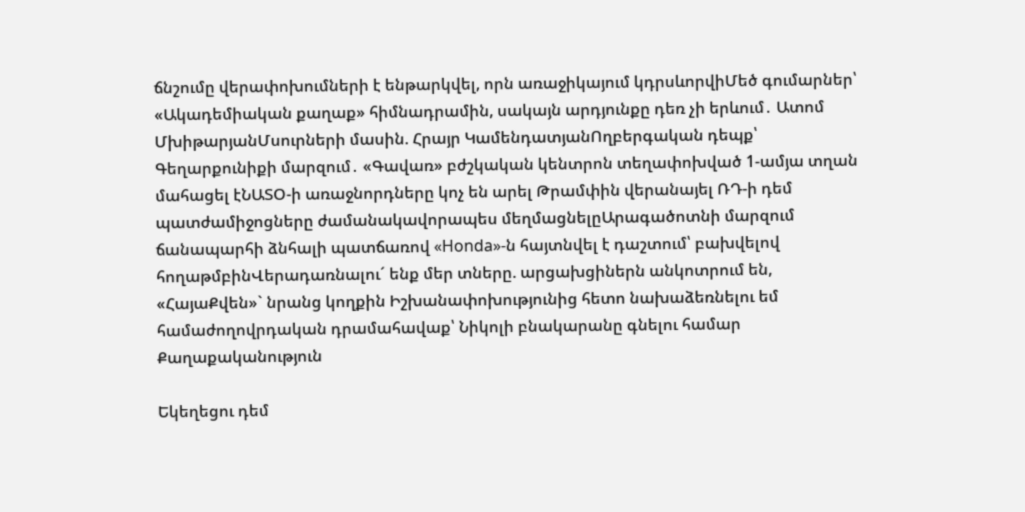ճնշումը վերափոխումների է ենթարկվել, որն առաջիկայում կդրսևորվիՄեծ գումարներ՝ «Ակադեմիական քաղաք» հիմնադրամին, սակայն արդյունքը դեռ չի երևում․ Ատոմ ՄխիթարյանՄսուրների մասին. Հրայր ԿամենդատյանՈղբերգական դեպք՝ Գեղարքունիքի մարզում․ «Գավառ» բժշկական կենտրոն տեղափոխված 1-ամյա տղան մահացել էՆԱՏՕ-ի առաջնորդները կոչ են արել Թրամփին վերանայել ՌԴ-ի դեմ պատժամիջոցները ժամանակավորապես մեղմացնելըԱրագածոտնի մարզում ճանապարհի ձնհալի պատճառով «Honda»-ն հայտնվել է դաշտում՝ բախվելով հողաթմբինՎերադառնալու´ ենք մեր տները. արցախցիներն անկոտրում են, «ՀայաՔվեն»` նրանց կողքին Իշխանափոխությունից հետո նախաձեռնելու եմ համաժողովրդական դրամահավաք՝ Նիկոլի բնակարանը գնելու համար
Քաղաքականություն

Եկեղեցու դեմ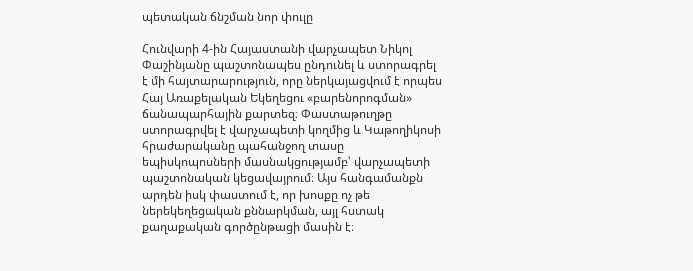պետական ճնշման նոր փուլը

Հունվարի 4-ին Հայաստանի վարչապետ Նիկոլ Փաշինյանը պաշտոնապես ընդունել և ստորագրել է մի հայտարարություն, որը ներկայացվում է որպես Հայ Առաքելական Եկեղեցու «բարենորոգման» ճանապարհային քարտեզ։ Փաստաթուղթը ստորագրվել է վարչապետի կողմից և Կաթողիկոսի հրաժարականը պահանջող տասը եպիսկոպոսների մասնակցությամբ՝ վարչապետի պաշտոնական կեցավայրում։ Այս հանգամանքն արդեն իսկ փաստում է, որ խոսքը ոչ թե ներեկեղեցական քննարկման, այլ հստակ քաղաքական գործընթացի մասին է։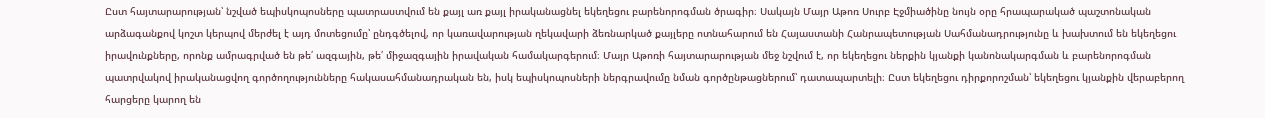Ըստ հայտարարության՝ նշված եպիսկոպոսները պատրաստվում են քայլ առ քայլ իրականացնել եկեղեցու բարենորոգման ծրագիր։ Սակայն Մայր Աթոռ Սուրբ Էջմիածինը նույն օրը հրապարակած պաշտոնական արձագանքով կոշտ կերպով մերժել է այդ մոտեցումը՝ ընդգծելով, որ կառավարության ղեկավարի ձեռնարկած քայլերը ոտնահարում են Հայաստանի Հանրապետության Սահմանադրությունը և խախտում են եկեղեցու իրավունքները, որոնք ամրագրված են թե՛ ազգային, թե՛ միջազգային իրավական համակարգերում։ Մայր Աթոռի հայտարարության մեջ նշվում է, որ եկեղեցու ներքին կյանքի կանոնակարգման և բարենորոգման պատրվակով իրականացվող գործողությունները հակասահմանադրական են, իսկ եպիսկոպոսների ներգրավումը նման գործընթացներում՝ դատապարտելի։ Ըստ եկեղեցու դիրքորոշման՝ եկեղեցու կյանքին վերաբերող հարցերը կարող են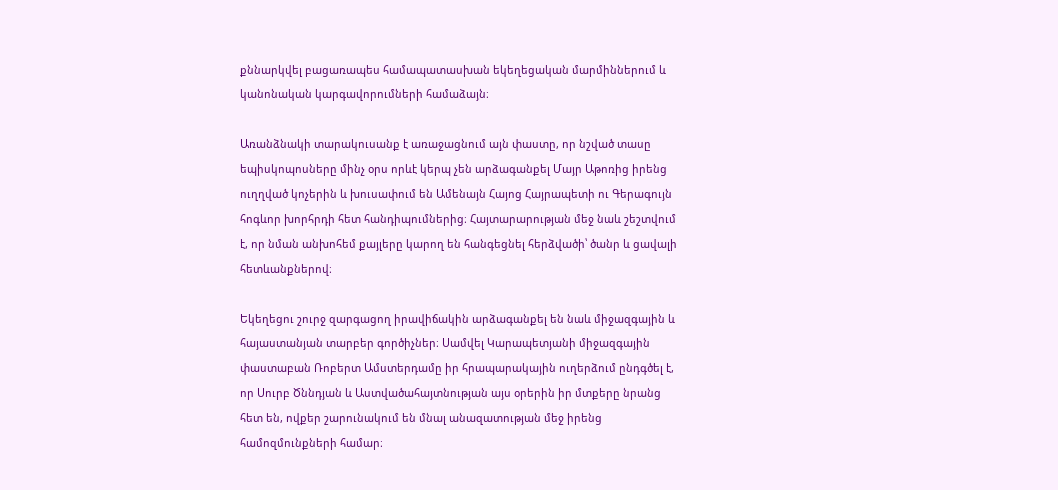քննարկվել բացառապես համապատասխան եկեղեցական մարմիններում և կանոնական կարգավորումների համաձայն։

Առանձնակի տարակուսանք է առաջացնում այն փաստը, որ նշված տասը եպիսկոպոսները մինչ օրս որևէ կերպ չեն արձագանքել Մայր Աթոռից իրենց ուղղված կոչերին և խուսափում են Ամենայն Հայոց Հայրապետի ու Գերագույն հոգևոր խորհրդի հետ հանդիպումներից։ Հայտարարության մեջ նաև շեշտվում է, որ նման անխոհեմ քայլերը կարող են հանգեցնել հերձվածի՝ ծանր և ցավալի հետևանքներով։

Եկեղեցու շուրջ զարգացող իրավիճակին արձագանքել են նաև միջազգային և հայաստանյան տարբեր գործիչներ։ Սամվել Կարապետյանի միջազգային փաստաբան Ռոբերտ Ամստերդամը իր հրապարակային ուղերձում ընդգծել է, որ Սուրբ Ծննդյան և Աստվածահայտնության այս օրերին իր մտքերը նրանց հետ են, ովքեր շարունակում են մնալ անազատության մեջ իրենց համոզմունքների համար։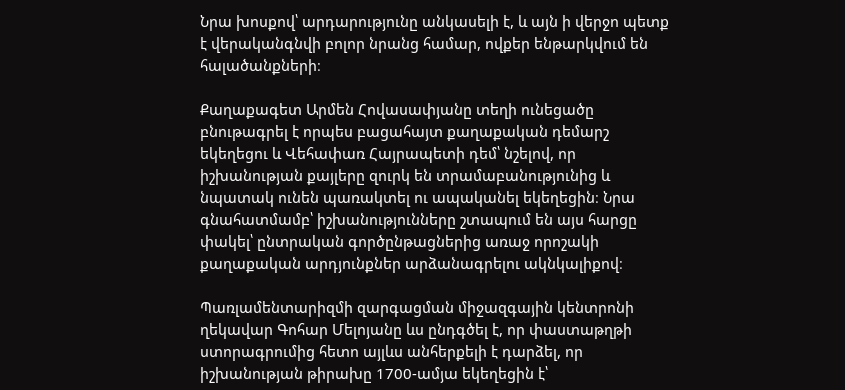Նրա խոսքով՝ արդարությունը անկասելի է, և այն ի վերջո պետք է վերականգնվի բոլոր նրանց համար, ովքեր ենթարկվում են հալածանքների։

Քաղաքագետ Արմեն Հովասափյանը տեղի ունեցածը բնութագրել է որպես բացահայտ քաղաքական դեմարշ եկեղեցու և Վեհափառ Հայրապետի դեմ՝ նշելով, որ իշխանության քայլերը զուրկ են տրամաբանությունից և նպատակ ունեն պառակտել ու ապականել եկեղեցին։ Նրա գնահատմամբ՝ իշխանությունները շտապում են այս հարցը փակել՝ ընտրական գործընթացներից առաջ որոշակի քաղաքական արդյունքներ արձանագրելու ակնկալիքով։

Պառլամենտարիզմի զարգացման միջազգային կենտրոնի ղեկավար Գոհար Մելոյանը ևս ընդգծել է, որ փաստաթղթի ստորագրումից հետո այլևս անհերքելի է դարձել, որ իշխանության թիրախը 1700-ամյա եկեղեցին է՝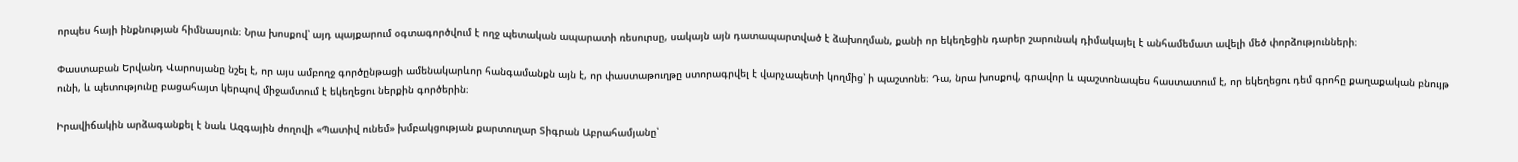որպես հայի ինքնության հիմնասյուն։ Նրա խոսքով՝ այդ պայքարում օգտագործվում է ողջ պետական ապարատի ռեսուրսը, սակայն այն դատապարտված է ձախողման, քանի որ եկեղեցին դարեր շարունակ դիմակայել է անհամեմատ ավելի մեծ փորձությունների։

Փաստաբան Երվանդ Վարոսյանը նշել է, որ այս ամբողջ գործընթացի ամենակարևոր հանգամանքն այն է, որ փաստաթուղթը ստորագրվել է վարչապետի կողմից՝ ի պաշտոնե։ Դա, նրա խոսքով, գրավոր և պաշտոնապես հաստատում է, որ եկեղեցու դեմ գրոհը քաղաքական բնույթ ունի, և պետությունը բացահայտ կերպով միջամտում է եկեղեցու ներքին գործերին։

Իրավիճակին արձագանքել է նաև Ազգային ժողովի «Պատիվ ունեմ» խմբակցության քարտուղար Տիգրան Աբրահամյանը՝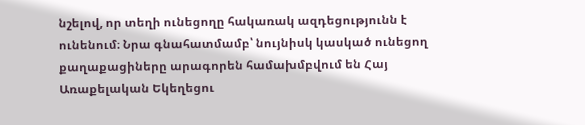նշելով, որ տեղի ունեցողը հակառակ ազդեցությունն է ունենում։ Նրա գնահատմամբ՝ նույնիսկ կասկած ունեցող քաղաքացիները արագորեն համախմբվում են Հայ Առաքելական Եկեղեցու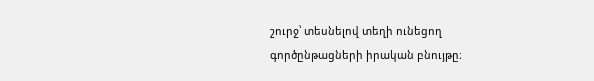շուրջ՝ տեսնելով տեղի ունեցող գործընթացների իրական բնույթը։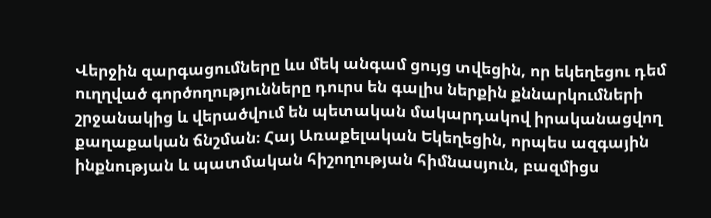Վերջին զարգացումները ևս մեկ անգամ ցույց տվեցին, որ եկեղեցու դեմ ուղղված գործողությունները դուրս են գալիս ներքին քննարկումների շրջանակից և վերածվում են պետական մակարդակով իրականացվող քաղաքական ճնշման։ Հայ Առաքելական Եկեղեցին, որպես ազգային ինքնության և պատմական հիշողության հիմնասյուն, բազմիցս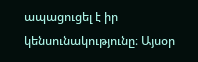ապացուցել է իր կենսունակությունը։ Այսօր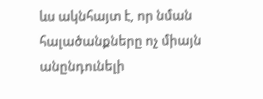ևս ակնհայտ է, որ նման հալածանքները ոչ միայն անընդունելի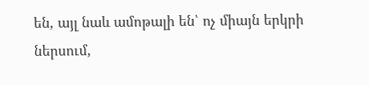են, այլ նաև ամոթալի են՝ ոչ միայն երկրի ներսում,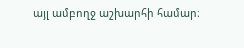այլ ամբողջ աշխարհի համար։